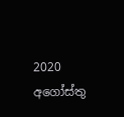2020 අගෝස්තු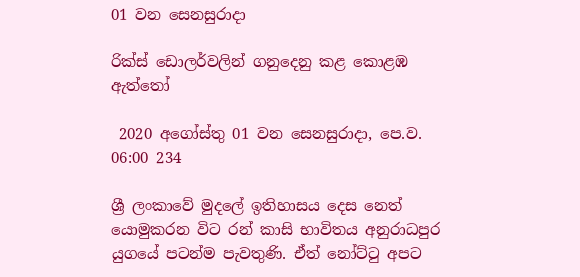01 වන සෙනසුරාදා

රික්ස් ඩොලර්වලින් ගනුදෙනු කළ කොළඹ ඇත්තෝ

 2020 අගෝස්තු 01 වන සෙනසුරාදා, පෙ.ව. 06:00 234

ශ්‍රී ලංකාවේ මුදලේ ඉතිහාසය දෙස නෙත් යොමුකරන විට රන් කාසි භාවිතය අනුරාධපුර යුගයේ පටන්ම පැවතුණි. ඒත් නෝට්ටු අපට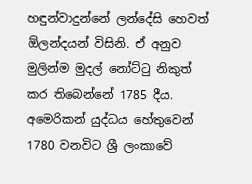හඳුන්වාදුන්නේ ලන්දේසි හෙවත් ඕලන්දයන් විසිනි. ඒ අනුව මුලින්ම මුදල් නෝට්ටු නිකුත් කර තිබෙන්නේ 1785 දීය.
අමෙරිකන් යුද්ධය හේතුවෙන් 1780 වනවිට ශ්‍රී ලංකාවේ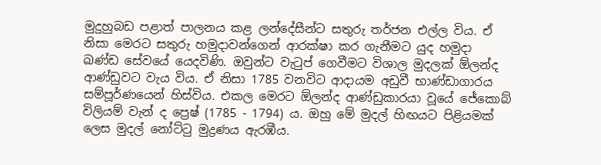මුදුහුබඩ පළාත් පාලනය කළ ලන්දේසීන්ට සතුරු තර්ජන එල්ල විය. ඒ නිසා මෙරට සතුරු හමුදාවන්ගෙන් ආරක්ෂා කර ගැනීමට යුද හමුදා ඛණ්ඩ සේවයේ යෙදවිණි. ඔවුන්ට වැටුප් ගෙවීමට විශාල මුදලක් ඕලන්ද ආණ්ඩුවට වැය විය. ඒ නිසා 1785 වනවිට ආදායම අඩුවී භාණ්ඩාගාරය සම්පූර්ණයෙන් හිස්විය. එකල මෙරට ඕලන්ද ආණ්ඩුකාරයා වූයේ ජේකොබ් විලියම් වැන් ද ප්‍රෙෂ් (1785 - 1794) ය. ඔහු මේ මුදල් හිඟයට පිළියමක් ලෙස මුදල් නෝට්ටු මුද්‍රණය ඇරඹීය.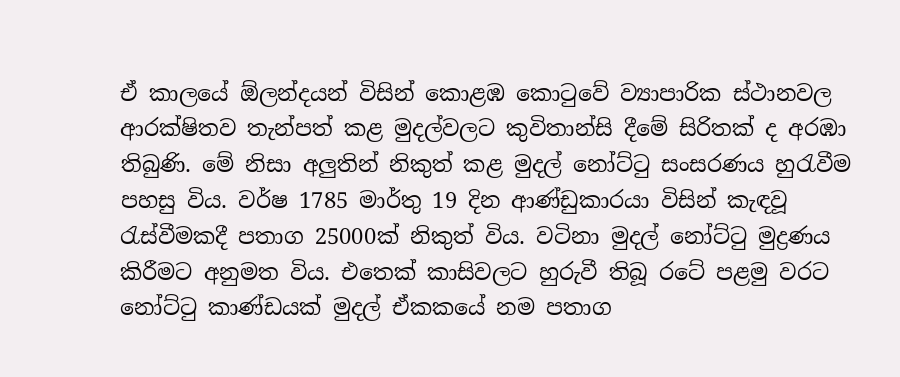ඒ කාලයේ ඕලන්දයන් විසින් කොළඹ කොටුවේ ව්‍යාපාරික ස්ථානවල ආරක්ෂිතව තැන්පත් කළ මුදල්වලට කුවිතාන්සි දීමේ සිරිතක් ද අරඹා තිබුණි. මේ නිසා අලුතින් නිකුත් කළ මුදල් නෝට්ටු සංසරණය හුරැවීම පහසු විය. වර්ෂ 1785 මාර්තු 19 දින ආණ්ඩුකාරයා විසින් කැඳවූ රැස්වීමකදී පතාග 25000ක් නිකුත් විය. වටිනා මුදල් නෝට්ටු මුද්‍රණය කිරීමට අනුමත විය. එතෙක් කාසිවලට හුරුවී තිබූ රටේ පළමු වරට නෝට්ටු කාණ්ඩයක් මුදල් ඒකකයේ නම පතාග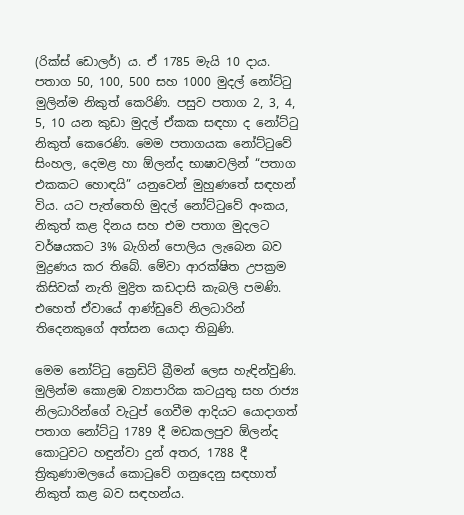(රික්ස් ඩොලර්) ය. ඒ 1785 මැයි 10 දාය. පතාග 50, 100, 500 සහ 1000 මුදල් නෝට්ටු මුලින්ම නිකුත් කෙරිණි. පසුව පතාග 2, 3, 4, 5, 10 යන කුඩා මුදල් ඒකක සඳහා ද නෝට්ටු නිකුත් කෙරෙණි. මෙම පතාගයක නෝට්ටුවේ සිංහල, දෙමළ හා ඕලන්ද භාෂාවලින් “පතාග එකකට හොඳයි” යනුවෙන් මුහුණතේ සඳහන් විය. යට පැත්තෙහි මුදල් නෝට්ටුවේ අංකය, නිකුත් කළ දිනය සහ එම පතාග මුදලට වර්ෂයකට 3% බැගින් පොලිය ලැබෙන බව මුද්‍රණය කර තිබේ. මේවා ආරක්ෂිත උපක්‍රම කිසිවක් නැති මුද්‍රිත කඩදාසි කැබලි පමණි. එහෙත් ඒවායේ ආණ්ඩුවේ නිලධාරින් තිදෙනකුගේ අත්සන යොදා තිබුණි.

මෙම නෝට්ටු ක්‍රෙඩිට් බ්‍රීමන් ලෙස හැඳින්වුණි. මුලින්ම කොළඹ ව්‍යාපාරික කටයුතු සහ රාජ්‍ය නිලධාරින්ගේ වැටුප් ගෙවීම ආදියට යොදාගත් පතාග නෝට්ටු 1789 දී මඩකලපුව ඕලන්ද කොටුවට හඳුන්වා දුන් අතර, 1788 දී ත්‍රිකුණාමලයේ කොටුවේ ගනුදෙනු සඳහාත් නිකුත් කළ බව සඳහන්ය.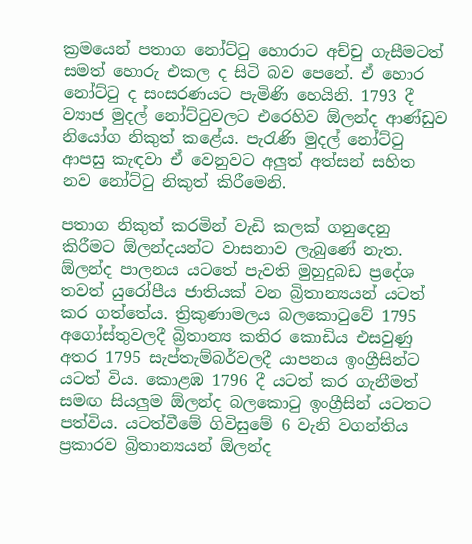ක්‍රමයෙන් පතාග නෝට්ටු හොරාට අච්චු ගැසීමටත් සමත් හොරු එකල ද සිටි බව පෙනේ. ඒ හොර නෝට්ටු ද සංසරණයට පැමිණි හෙයිනි. 1793 දී ව්‍යාජ මුදල් නෝට්ටුවලට එරෙහිව ඕලන්ද ආණ්ඩුව නියෝග නිකුත් කළේය. පැරැණි මුදල් නෝට්ටු ආපසු කැඳවා ඒ වෙනුවට අලුත් අත්සන් සහිත නව නෝට්ටු නිකුත් කිරීමෙනි.

පතාග නිකුත් කරමින් වැඩි කලක් ගනුදෙනු කිරීමට ඕලන්දයන්ට වාසනාව ලැබුණේ නැත. ඕලන්ද පාලනය යටතේ පැවති මුහුදුබඩ ප්‍රදේශ තවත් යුරෝපීය ජාතියක් වන බ්‍රිතාන්‍යයන් යටත් කර ගත්තේය. ත්‍රිකුණාමලය බලකොටුවේ 1795 අගෝස්තුවලදී බ්‍රිතාන්‍ය කතිර කොඩිය එසවුණු අතර 1795 සැප්තැම්බර්වලදී යාපනය ඉංග්‍රීසින්ට යටත් විය. කොළඹ 1796 දී යටත් කර ගැනීමත් සමඟ සියලුම ඕලන්ද බලකොටු ඉංග්‍රීසින් යටතට පත්විය. යටත්වීමේ ගිවිසුමේ 6 වැනි වගන්තිය ප්‍රකාරව බ්‍රිතාන්‍යයන් ඕලන්ද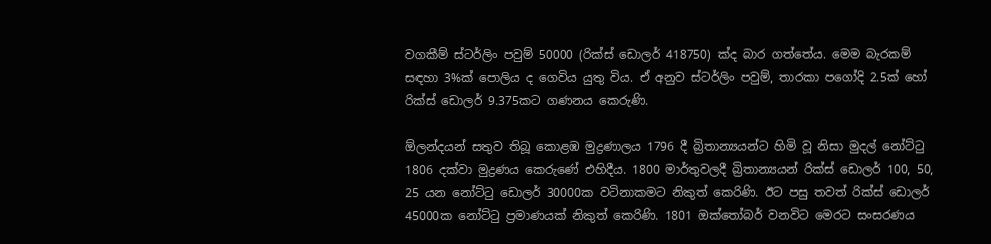වගකීම් ස්ටර්ලිං පවුම් 50000 (රික්ස් ඩොලර් 418750) ක්ද බාර ගත්තේය. මෙම බැරකම් සඳහා 3%ක් පොලිය ද ගෙවිය යුතු විය. ඒ අනුව ස්ටර්ලිං පවුම්, තාරකා පගෝදි 2.5ක් හෝ රික්ස් ඩොලර් 9.375කට ගණනය කෙරුණි.

ඕලන්දයන් සතුව තිබූ කොළඹ මුද්‍රණාලය 1796 දී බ්‍රිතාන්‍යයන්ට හිමි වූ නිසා මුදල් නෝට්ටු 1806 දක්වා මුද්‍රණය කෙරුණේ එහිදීය. 1800 මාර්තුවලදී බ්‍රිතාන්‍යයන් රික්ස් ඩොලර් 100, 50, 25 යන නෝට්ටු ඩොලර් 30000ක වටිනාකමට නිකුත් කෙරිණි. ඊට පසු තවත් රික්ස් ඩොලර් 45000ක නෝට්ටු ප්‍රමාණයක් නිකුත් කෙරිණි. 1801 ඔක්තෝබර් වනවිට මෙරට සංසරණය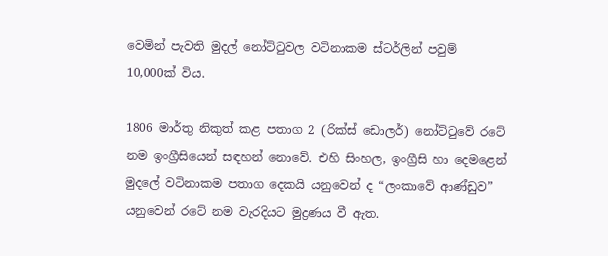වෙමින් පැවති මුදල් නෝට්ටුවල වටිනාකම ස්ටර්ලින් පවුම් 10,000ක් විය.

1806 මාර්තු නිකුත් කළ පතාග 2 (රික්ස් ඩොලර්) නෝට්ටුවේ රටේ නම ඉංග්‍රීසියෙන් සඳහන් නොවේ. එහි සිංහල, ඉංග්‍රීසි හා දෙමළෙන් මුදලේ වටිනාකම පතාග දෙකයි යනුවෙන් ද “ලංකාවේ ආණ්ඩුව” යනුවෙන් රටේ නම වැරදියට මුද්‍රණය වී ඇත.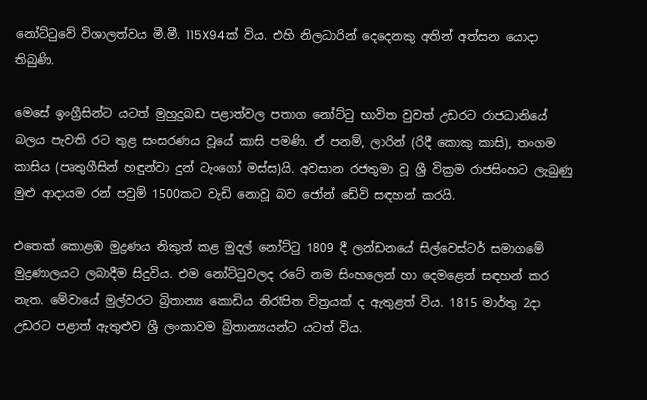නෝට්ටුවේ විශාලත්වය මී.මී. 115X94ක් විය. එහි නිලධාරින් දෙදෙනකු අතින් අත්සන යොදා තිබුණි.

මෙසේ ඉංග්‍රීසින්ට යටත් මුහුදුබඩ පළාත්වල පතාග නෝට්ටු භාවිත වුවත් උඩරට රාජධානියේ බලය පැවති රට තුළ සංසරණය වූයේ කාසි පමණි. ඒ පනම්, ලාරින් (රිදී කොකු කාසි), තංගම කාසිය (පෘතුගීසින් හඳුන්වා දුන් ටැංගෝ මස්ස)යි. අවසාන රජතුමා වූ ශ්‍රී වික්‍රම රාජසිංහට ලැබුණු මුළු ආදායම රන් පවුම් 1500කට වැඩි නොවූ බව ජෝන් ඩේවි සඳහන් කරයි.

එතෙක් කොළඹ මුද්‍රණය නිකුත් කළ මුදල් නෝට්ටු 1809 දී ලන්ඩනයේ සිල්වෙස්ටර් සමාගමේ මුද්‍රණාලයට ලබාදීම සිදුවිය. එම නෝට්ටුවලද රටේ නම සිංහලෙන් හා දෙමළෙන් සඳහන් කර නැත. මේවායේ මුල්වරට බ්‍රිතාන්‍ය කොඩිය නිරෑපිත චිත්‍රයක් ද ඇතුළත් විය. 1815 මාර්තු 2දා උඩරට පළාත් ඇතුළුව ශ්‍රී ලංකාවම බ්‍රිතාන්‍යයන්ට යටත් විය.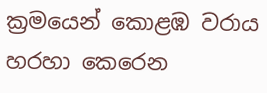ක්‍රමයෙන් කොළඹ වරාය හරහා කෙරෙන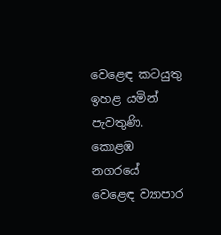වෙළෙඳ කටයුතු ඉහළ යමින් පැවතුණි. කොළඹ නගරයේ වෙළෙඳ ව්‍යාපාර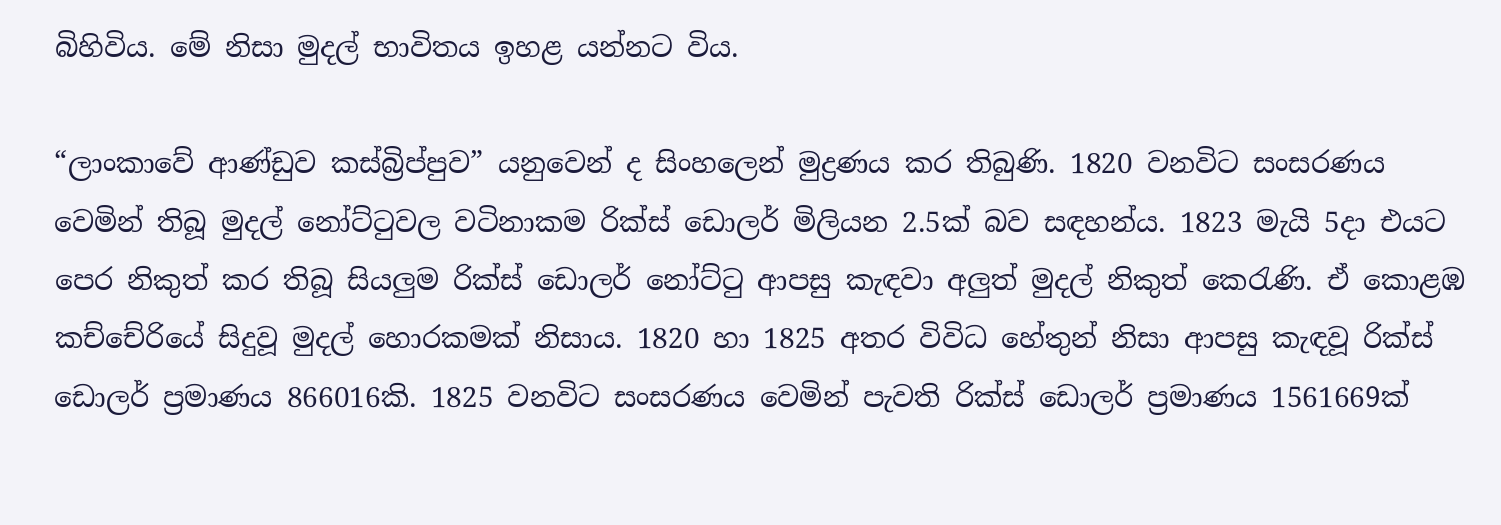බිහිවිය. මේ නිසා මුදල් භාවිතය ඉහළ යන්නට විය.

“ලාංකාවේ ආණ්ඩුව කස්බ්‍රිප්පුව” යනුවෙන් ද සිංහලෙන් මුද්‍රණය කර තිබුණි. 1820 වනවිට සංසරණය වෙමින් තිබූ මුදල් නෝට්ටුවල වටිනාකම රික්ස් ඩොලර් මිලියන 2.5ක් බව සඳහන්ය. 1823 මැයි 5දා එයට පෙර නිකුත් කර තිබූ සියලුම රික්ස් ඩොලර් නෝට්ටු ආපසු කැඳවා අලුත් මුදල් නිකුත් කෙරැණි. ඒ කොළඹ කච්චේරියේ සිදුවූ මුදල් හොරකමක් නිසාය. 1820 හා 1825 අතර විවිධ හේතුන් නිසා ආපසු කැඳවූ රික්ස් ඩොලර් ප්‍රමාණය 866016කි. 1825 වනවිට සංසරණය වෙමින් පැවති රික්ස් ඩොලර් ප්‍රමාණය 1561669ක්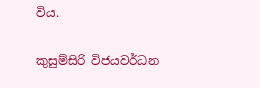විය.

කුසුම්සිරි විජයවර්ධන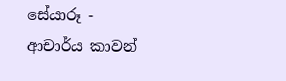සේයාරූ - ආචාර්ය කාවන්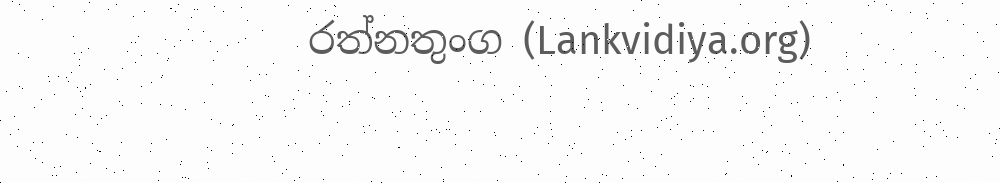රත්නතුංග (Lankvidiya.org)